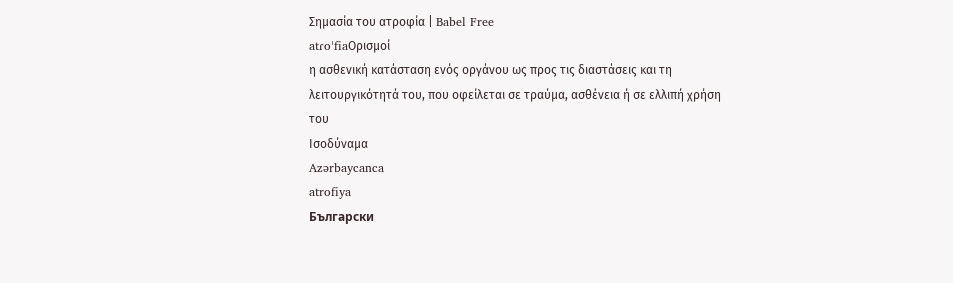Σημασία του ατροφία | Babel Free
atɾoˈfiaΟρισμοί
η ασθενική κατάσταση ενός οργάνου ως προς τις διαστάσεις και τη λειτουργικότητά του, που οφείλεται σε τραύμα, ασθένεια ή σε ελλιπή χρήση του
Ισοδύναμα
Azərbaycanca
atrofiya
Български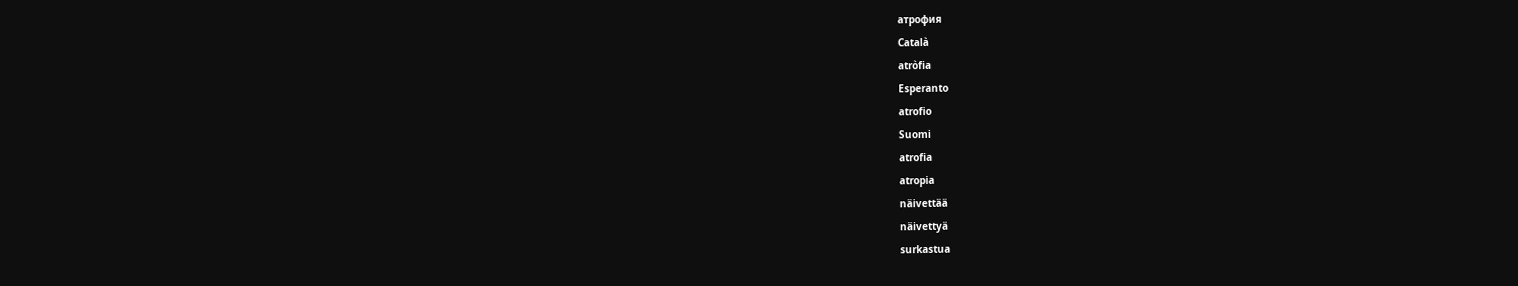атрофия
Català
atròfia
Esperanto
atrofio
Suomi
atrofia
atropia
näivettää
näivettyä
surkastua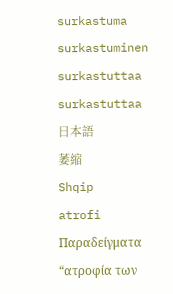surkastuma
surkastuminen
surkastuttaa
surkastuttaa
日本語
萎縮
Shqip
atrofi
Παραδείγματα
“ατροφία των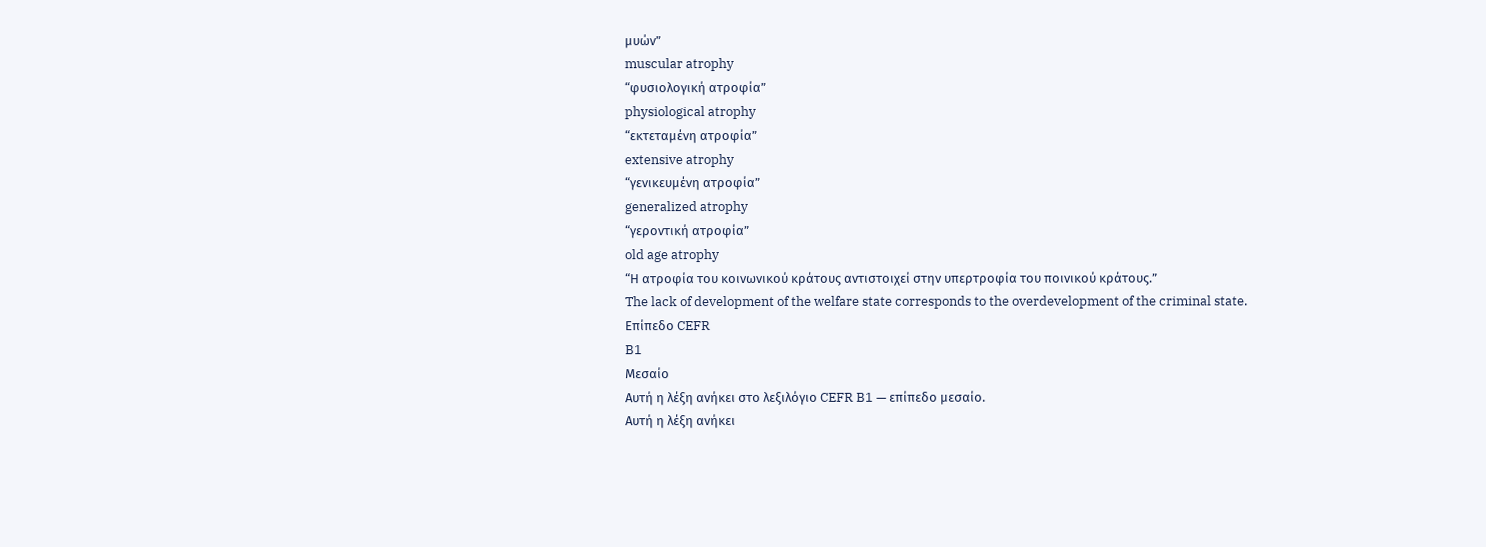μυών”
muscular atrophy
“φυσιολογική ατροφία”
physiological atrophy
“εκτεταμένη ατροφία”
extensive atrophy
“γενικευμένη ατροφία”
generalized atrophy
“γεροντική ατροφία”
old age atrophy
“Η ατροφία του κοινωνικού κράτους αντιστοιχεί στην υπερτροφία του ποινικού κράτους.”
The lack of development of the welfare state corresponds to the overdevelopment of the criminal state.
Επίπεδο CEFR
B1
Μεσαίο
Αυτή η λέξη ανήκει στο λεξιλόγιο CEFR B1 — επίπεδο μεσαίο.
Αυτή η λέξη ανήκει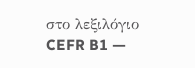στο λεξιλόγιο CEFR B1 —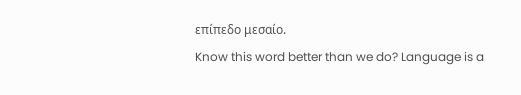επίπεδο μεσαίο.
Know this word better than we do? Language is a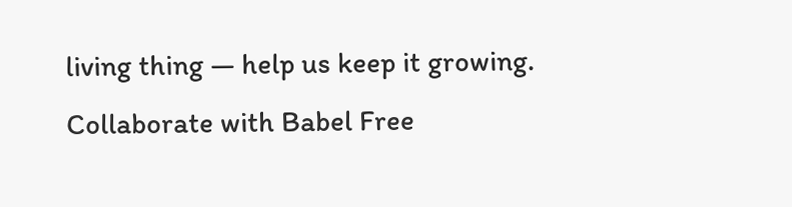living thing — help us keep it growing. Collaborate with Babel Free